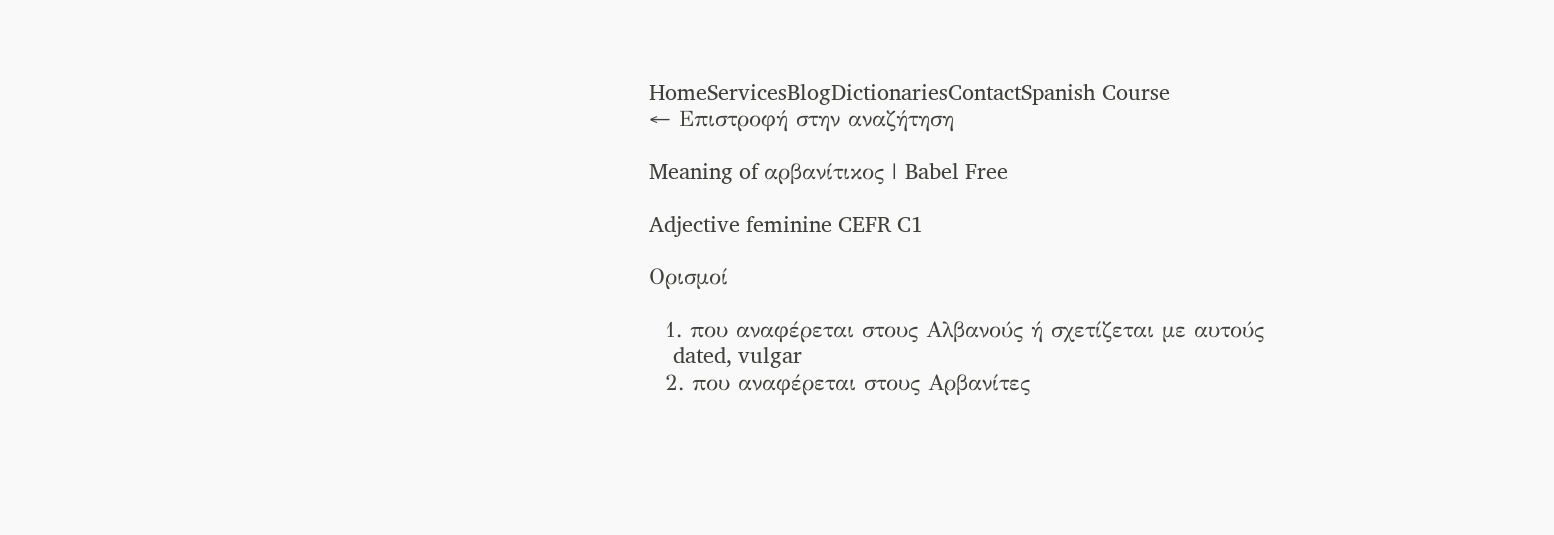HomeServicesBlogDictionariesContactSpanish Course
← Επιστροφή στην αναζήτηση

Meaning of αρβανίτικος | Babel Free

Adjective feminine CEFR C1

Ορισμοί

  1. που αναφέρεται στους Αλβανούς ή σχετίζεται με αυτούς
    dated, vulgar
  2. που αναφέρεται στους Αρβανίτες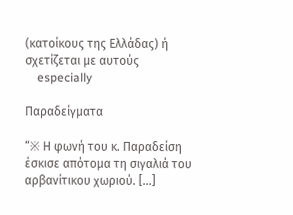(κατοίκους της Ελλάδας) ή σχετίζεται με αυτούς
    especially

Παραδείγματα

“※ Η φωνή του κ. Παραδείση έσκισε απότομα τη σιγαλιά του αρβανίτικου χωριού. […]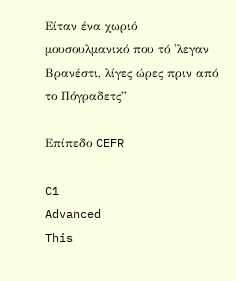Είταν ένα χωριό μουσουλμανικό που τό 'λεγαν Βρανέστι, λίγες ώρες πριν από το Πόγραδετς”

Επίπεδο CEFR

C1
Advanced
This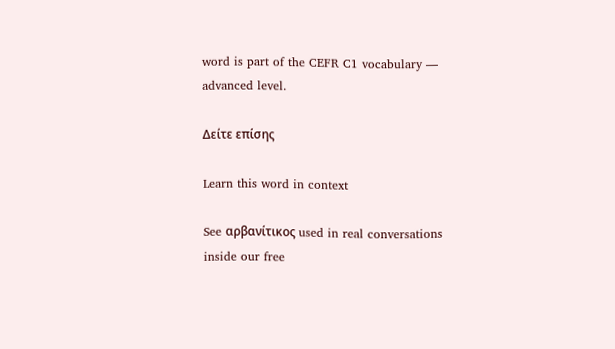word is part of the CEFR C1 vocabulary — advanced level.

Δείτε επίσης

Learn this word in context

See αρβανίτικος used in real conversations inside our free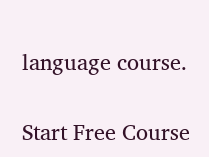language course.

Start Free Course